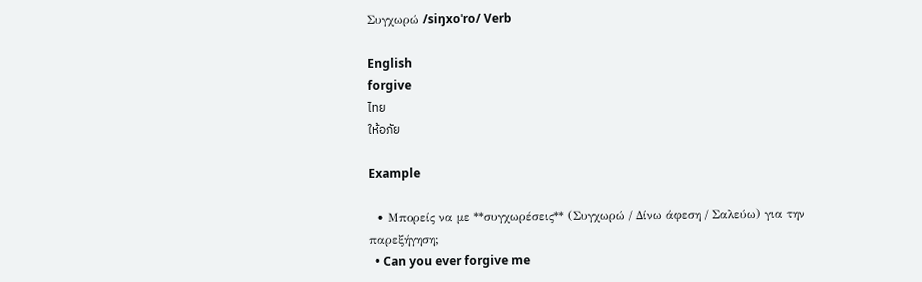Συγχωρώ /siŋxoˈro/ Verb

English
forgive
ไทย
ให้อภัย

Example

  • Μπορείς να με **συγχωρέσεις** (Συγχωρώ / Δίνω άφεση / Σαλεύω) για την παρεξήγηση;
  • Can you ever forgive me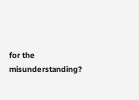for the misunderstanding?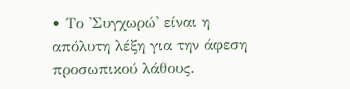• Το 'Συγχωρώ' είναι η απόλυτη λέξη για την άφεση προσωπικού λάθους.